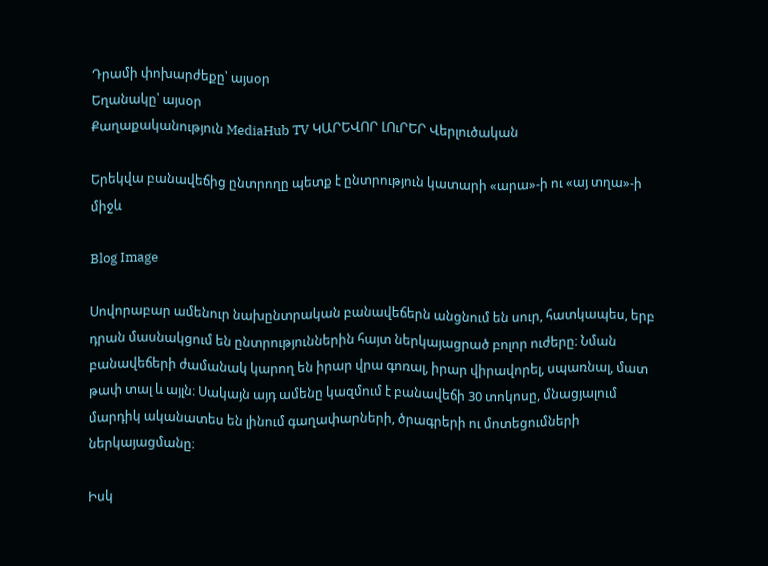Դրամի փոխարժեքը՝ այսօր
Եղանակը՝ այսօր
Քաղաքականություն MediaHub TV ԿԱՐԵՎՈՐ ԼՈւՐԵՐ Վերլուծական

Երեկվա բանավեճից ընտրողը պետք է ընտրություն կատարի «արա»-ի ու «այ տղա»-ի միջև

Blog Image

Սովորաբար ամենուր նախընտրական բանավեճերն անցնում են սուր, հատկապես, երբ դրան մասնակցում են ընտրություններին հայտ ներկայացրած բոլոր ուժերը։ Նման բանավեճերի ժամանակ կարող են իրար վրա գոռալ, իրար վիրավորել, սպառնալ, մատ թափ տալ և այլն։ Սակայն այդ ամենը կազմում է բանավեճի 30 տոկոսը, մնացյալում մարդիկ ականատես են լինում գաղափարների, ծրագրերի ու մոտեցումների ներկայացմանը։

Իսկ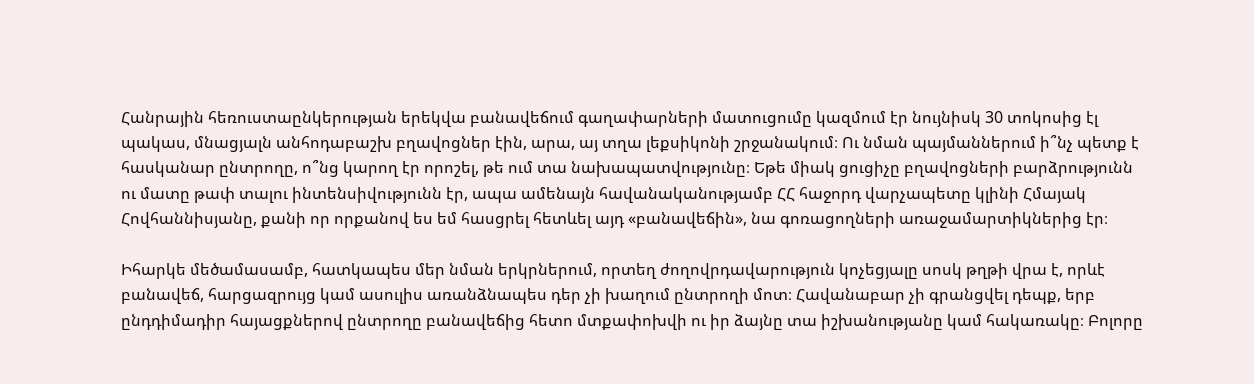Հանրային հեռուստաընկերության երեկվա բանավեճում գաղափարների մատուցումը կազմում էր նույնիսկ 30 տոկոսից էլ պակաս, մնացյալն անհոդաբաշխ բղավոցներ էին, արա, այ տղա լեքսիկոնի շրջանակում։ Ու նման պայմաններում ի՞նչ պետք է հասկանար ընտրողը, ո՞նց կարող էր որոշել, թե ում տա նախապատվությունը։ Եթե միակ ցուցիչը բղավոցների բարձրությունն ու մատը թափ տալու ինտենսիվությունն էր, ապա ամենայն հավանականությամբ ՀՀ հաջորդ վարչապետը կլինի Հմայակ Հովհաննիսյանը, քանի որ որքանով ես եմ հասցրել հետևել այդ «բանավեճին», նա գոռացողների առաջամարտիկներից էր։

Իհարկե մեծամասամբ, հատկապես մեր նման երկրներում, որտեղ ժողովրդավարություն կոչեցյալը սոսկ թղթի վրա է, որևէ բանավեճ, հարցազրույց կամ ասուլիս առանձնապես դեր չի խաղում ընտրողի մոտ։ Հավանաբար չի գրանցվել դեպք, երբ ընդդիմադիր հայացքներով ընտրողը բանավեճից հետո մտքափոխվի ու իր ձայնը տա իշխանությանը կամ հակառակը։ Բոլորը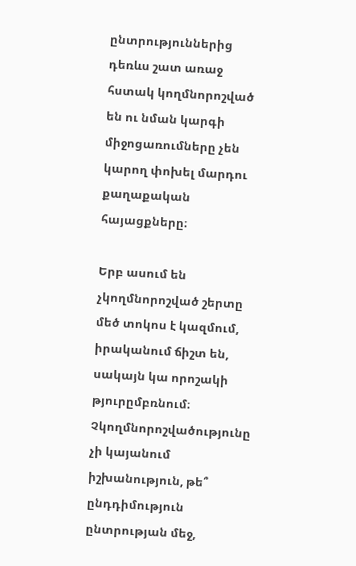ընտրություններից դեռևս շատ առաջ հստակ կողմնորոշված են ու նման կարգի միջոցառումները չեն կարող փոխել մարդու քաղաքական հայացքները։

Երբ ասում են չկողմնորոշված շերտը մեծ տոկոս է կազմում, իրականում ճիշտ են, սակայն կա որոշակի թյուրըմբռնում։ Չկողմնորոշվածությունը չի կայանում իշխանություն, թե՞ ընդդիմություն ընտրության մեջ,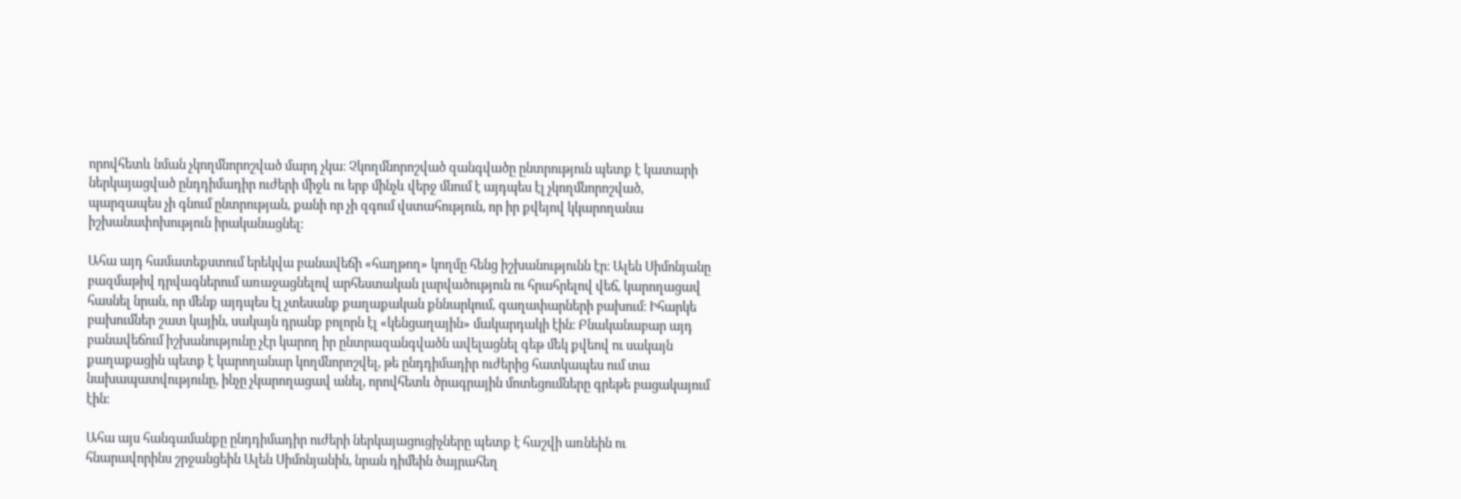որովհետև նման չկողմնորոշված մարդ չկա։ Չկողմնորոշված զանգվածը ընտրություն պետք է կատարի ներկայացված ընդդիմադիր ուժերի միջև ու երբ մինչև վերջ մնում է այդպես էլ չկողմնորոշված, պարզապես չի գնում ընտրության, քանի որ չի զգում վստահություն, որ իր քվեյով կկարողանա իշխանափոխություն իրականացնել։

Ահա այդ համատեքստում երեկվա բանավեճի «հաղթող» կողմը հենց իշխանությունն էր։ Ալեն Սիմոնյանը բազմաթիվ դրվագներում առաջացնելով արհեստական լարվածություն ու հրահրելով վեճ, կարողացավ հասնել նրան, որ մենք այդպես էլ չտեսանք քաղաքական քննարկում, գաղափարների բախում։ Իհարկե բախումներ շատ կային, սակայն դրանք բոլորն էլ «կենցաղային» մակարդակի էին։ Բնականաբար այդ բանավեճում իշխանությունը չէր կարող իր ընտրազանգվածն ավելացնել գեթ մեկ քվեով ու սակայն քաղաքացին պետք է կարողանար կողմնորոշվել, թե ընդդիմադիր ուժերից հատկապես ում տա նախապատվությունը, ինչը չկարողացավ անել, որովհետև ծրագրային մոտեցումները գրեթե բացակայում էին։

Ահա այս հանգամանքը ընդդիմադիր ուժերի ներկայացուցիչները պետք է հաշվի առնեին ու հնարավորինս շրջանցեին Ալեն Սիմոնյանին, նրան դիմեին ծայրահեղ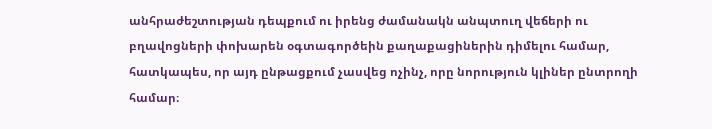անհրաժեշտության դեպքում ու իրենց ժամանակն անպտուղ վեճերի ու բղավոցների փոխարեն օգտագործեին քաղաքացիներին դիմելու համար, հատկապես, որ այդ ընթացքում չասվեց ոչինչ, որը նորություն կլիներ ընտրողի համար։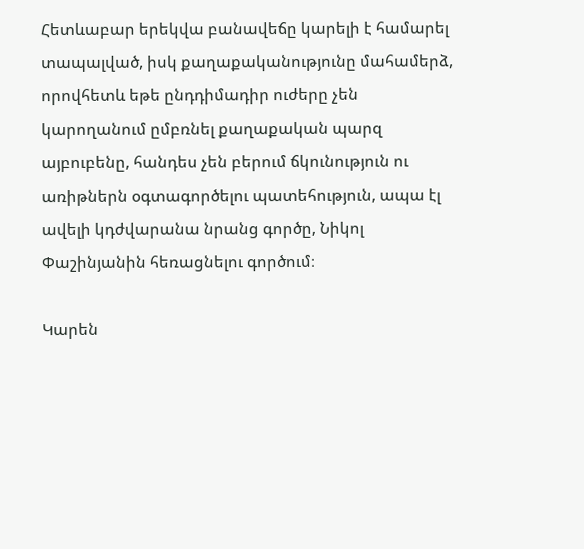Հետևաբար երեկվա բանավեճը կարելի է համարել տապալված, իսկ քաղաքականությունը մահամերձ, որովհետև եթե ընդդիմադիր ուժերը չեն կարողանում ըմբռնել քաղաքական պարզ այբուբենը, հանդես չեն բերում ճկունություն ու առիթներն օգտագործելու պատեհություն, ապա էլ ավելի կդժվարանա նրանց գործը, Նիկոլ Փաշինյանին հեռացնելու գործում։

Կարեն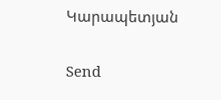Կարապետյան

Send